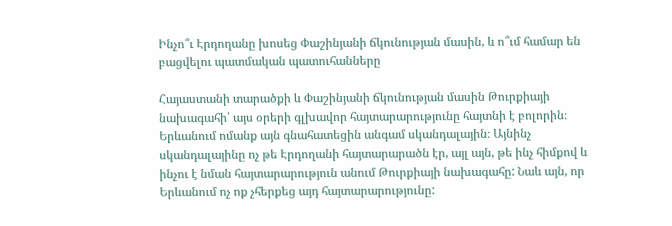Ինչո՞ւ Էրդողանը խոսեց Փաշինյանի ճկունության մասին, և ո՞ւմ համար են բացվելու պատմական պատուհանները

Հայաստանի տարածքի և Փաշինյանի ճկունության մասին Թուրքիայի նախագահի՝ այս օրերի գլխավոր հայտարարությունը հայտնի է բոլորին։ Երևանում ոմանք այն գնահատեցին անգամ սկանդալային։ Այնինչ սկանդալայինը ոչ թե Էրդողանի հայտարարածն էր, այլ այն, թե ինչ հիմքով և ինչու է նման հայտարարություն անում Թուրքիայի նախագահը: Նաև այն, որ Երևանում ոչ ոք չհերքեց այդ հայտարարությունը: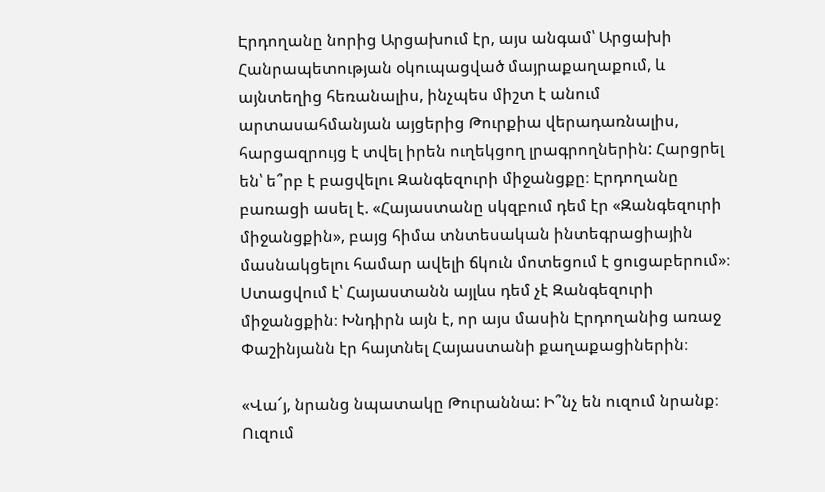Էրդողանը նորից Արցախում էր, այս անգամ՝ Արցախի Հանրապետության օկուպացված մայրաքաղաքում, և այնտեղից հեռանալիս, ինչպես միշտ է անում արտասահմանյան այցերից Թուրքիա վերադառնալիս, հարցազրույց է տվել իրեն ուղեկցող լրագրողներին: Հարցրել են՝ ե՞րբ է բացվելու Զանգեզուրի միջանցքը։ Էրդողանը բառացի ասել է. «Հայաստանը սկզբում դեմ էր «Զանգեզուրի միջանցքին», բայց հիմա տնտեսական ինտեգրացիային մասնակցելու համար ավելի ճկուն մոտեցում է ցուցաբերում»։ Ստացվում է՝ Հայաստանն այլևս դեմ չէ Զանգեզուրի միջանցքին։ Խնդիրն այն է, որ այս մասին Էրդողանից առաջ Փաշինյանն էր հայտնել Հայաստանի քաղաքացիներին։

«Վա՜յ, նրանց նպատակը Թուրաննա: Ի՞նչ են ուզում նրանք։ Ուզում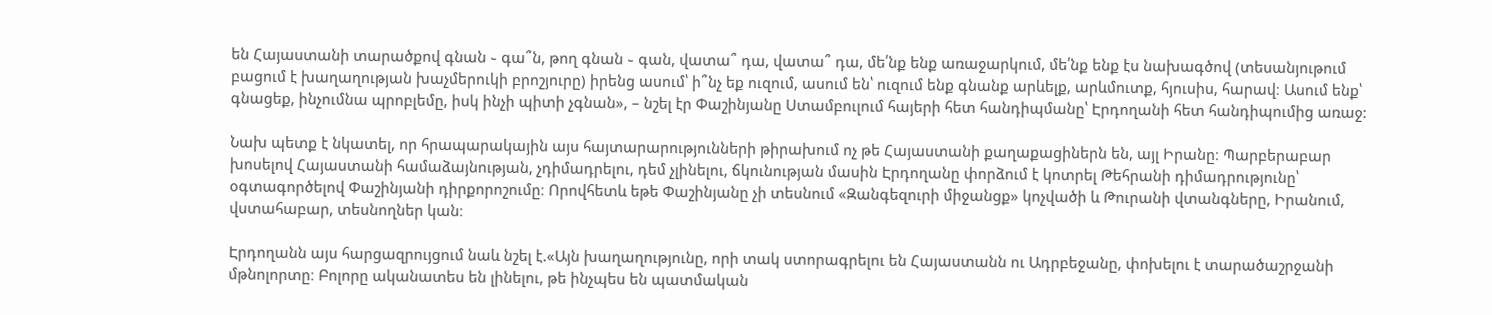են Հայաստանի տարածքով գնան ֊ գա՞ն, թող գնան ֊ գան, վատա՞ դա, վատա՞ դա, մե՛նք ենք առաջարկում, մե՛նք ենք էս նախագծով (տեսանյութում բացում է խաղաղության խաչմերուկի բրոշյուրը) իրենց ասում՝ ի՞նչ եք ուզում, ասում են՝ ուզում ենք գնանք արևելք, արևմուտք, հյուսիս, հարավ։ Ասում ենք՝ գնացեք, ինչումնա պրոբլեմը, իսկ ինչի պիտի չգնան», – նշել էր Փաշինյանը Ստամբուլում հայերի հետ հանդիպմանը՝ Էրդողանի հետ հանդիպումից առաջ:

Նախ պետք է նկատել, որ հրապարակային այս հայտարարությունների թիրախում ոչ թե Հայաստանի քաղաքացիներն են, այլ Իրանը։ Պարբերաբար խոսելով Հայաստանի համաձայնության, չդիմադրելու, դեմ չլինելու, ճկունության մասին Էրդողանը փորձում է կոտրել Թեհրանի դիմադրությունը՝ օգտագործելով Փաշինյանի դիրքորոշումը։ Որովհետև եթե Փաշինյանը չի տեսնում «Զանգեզուրի միջանցք» կոչվածի և Թուրանի վտանգները, Իրանում, վստահաբար, տեսնողներ կան։

Էրդողանն այս հարցազրույցում նաև նշել է.«Այն խաղաղությունը, որի տակ ստորագրելու են Հայաստանն ու Ադրբեջանը, փոխելու է տարածաշրջանի մթնոլորտը։ Բոլորը ականատես են լինելու, թե ինչպես են պատմական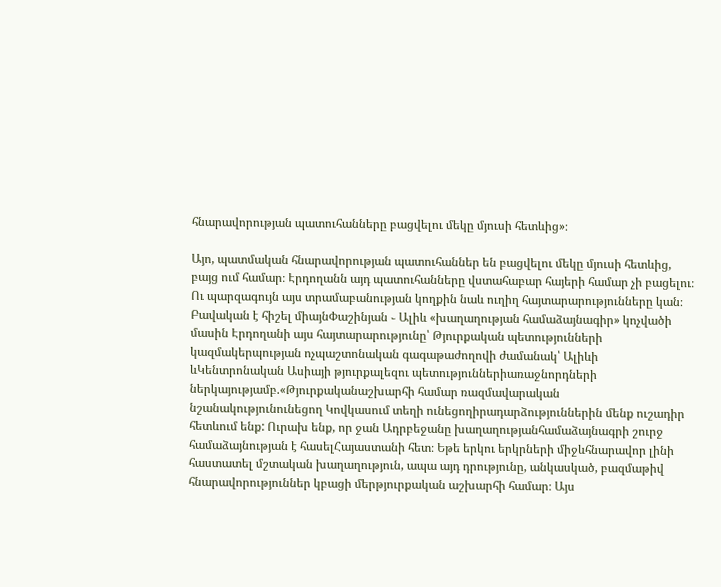հնարավորության պատուհանները բացվելու մեկը մյուսի հետևից»։

Այո, պատմական հնարավորության պատուհաններ են բացվելու մեկը մյուսի հետևից, բայց ում համար։ Էրդողանն այդ պատուհանները վստահաբար հայերի համար չի բացելու։ Ու պարզագույն այս տրամաբանության կողքին նաև ուղիղ հայտարարությունները կան։ Բավական է հիշել միայնՓաշինյան ֊ Ալիև «խաղաղության համաձայնագիր» կոչվածի մասին Էրդողանի այս հայտարարությունը՝ Թյուրքական պետությունների կազմակերպության ոչպաշտոնական գագաթաժողովի ժամանակ՝ Ալիևի ևԿենտրոնական Ասիայի թյուրքալեզու պետություններիառաջնորդների ներկայությամբ.«Թյուրքականաշխարհի համար ռազմավարական նշանակությունունեցող Կովկասում տեղի ունեցողիրադարձություններին մենք ուշադիր հետևում ենք: Ուրախ ենք, որ ջան Ադրբեջանը խաղաղությանհամաձայնագրի շուրջ համաձայնության է հասելՀայաստանի հետ։ Եթե երկու երկրների միջևհնարավոր լինի հաստատել մշտական խաղաղություն, ապա այդ դրությունը, անկասկած, բազմաթիվ հնարավորություններ կբացի մերթյուրքական աշխարհի համար։ Այս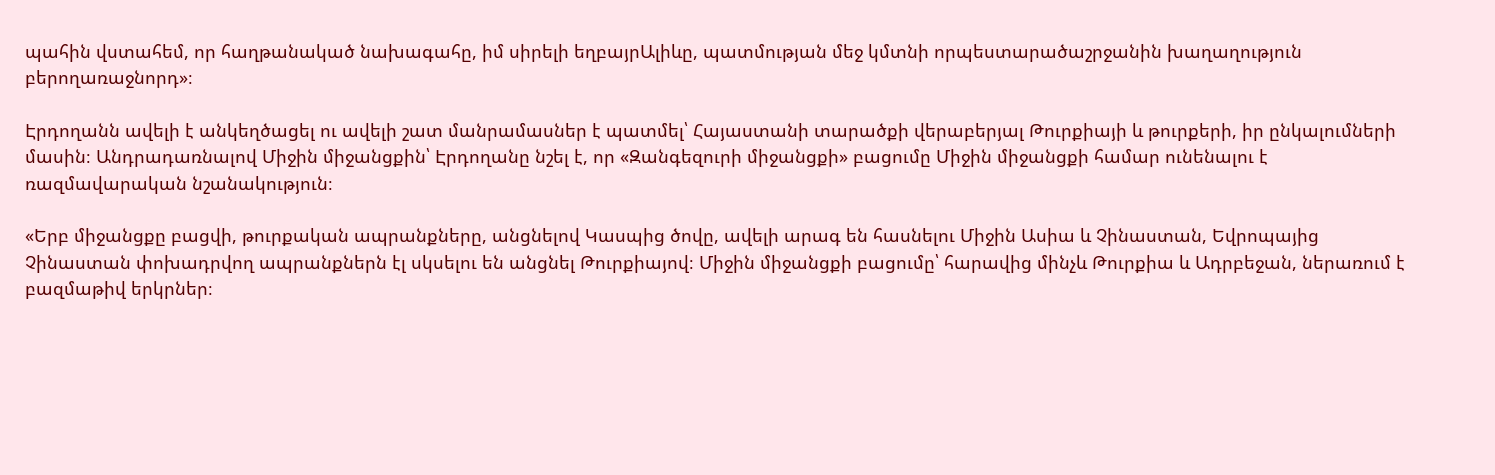պահին վստահեմ, որ հաղթանակած նախագահը, իմ սիրելի եղբայրԱլիևը, պատմության մեջ կմտնի որպեստարածաշրջանին խաղաղություն բերողառաջնորդ»։

Էրդողանն ավելի է անկեղծացել ու ավելի շատ մանրամասներ է պատմել՝ Հայաստանի տարածքի վերաբերյալ Թուրքիայի և թուրքերի, իր ընկալումների մասին։ Անդրադառնալով Միջին միջանցքին՝ Էրդողանը նշել է, որ «Զանգեզուրի միջանցքի» բացումը Միջին միջանցքի համար ունենալու է ռազմավարական նշանակություն։

«Երբ միջանցքը բացվի, թուրքական ապրանքները, անցնելով Կասպից ծովը, ավելի արագ են հասնելու Միջին Ասիա և Չինաստան, Եվրոպայից Չինաստան փոխադրվող ապրանքներն էլ սկսելու են անցնել Թուրքիայով։ Միջին միջանցքի բացումը՝ հարավից մինչև Թուրքիա և Ադրբեջան, ներառում է բազմաթիվ երկրներ։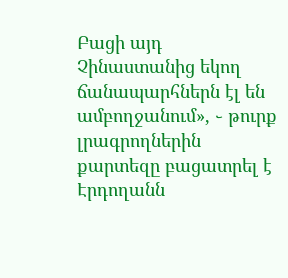Բացի այդ Չինաստանից եկող ճանապարհներն էլ են ամբողջանում», ֊ թուրք լրագրողներին քարտեզը բացատրել է Էրդողանն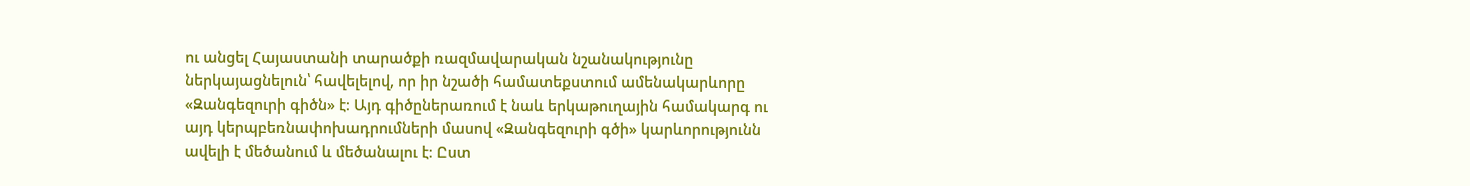ու անցել Հայաստանի տարածքի ռազմավարական նշանակությունը ներկայացնելուն՝ հավելելով, որ իր նշածի համատեքստում ամենակարևորը «Զանգեզուրի գիծն» է։ Այդ գիծըներառում է նաև երկաթուղային համակարգ ու այդ կերպբեռնափոխադրումների մասով «Զանգեզուրի գծի» կարևորությունն ավելի է մեծանում և մեծանալու է։ Ըստ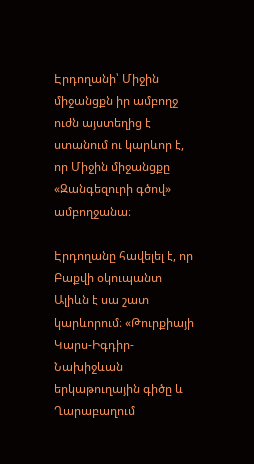Էրդողանի՝ Միջին միջանցքն իր ամբողջ ուժն այստեղից է ստանում ու կարևոր է, որ Միջին միջանցքը «Զանգեզուրի գծով» ամբողջանա։

Էրդողանը հավելել է, որ Բաքվի օկուպանտ Ալիևն է սա շատ կարևորում։ «Թուրքիայի Կարս-Իգդիր-Նախիջևան երկաթուղային գիծը և Ղարաբաղում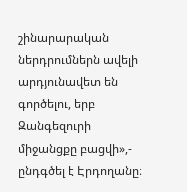շինարարական ներդրումներն ավելի արդյունավետ են գործելու, երբ Զանգեզուրի միջանցքը բացվի»,- ընդգծել է Էրդողանը։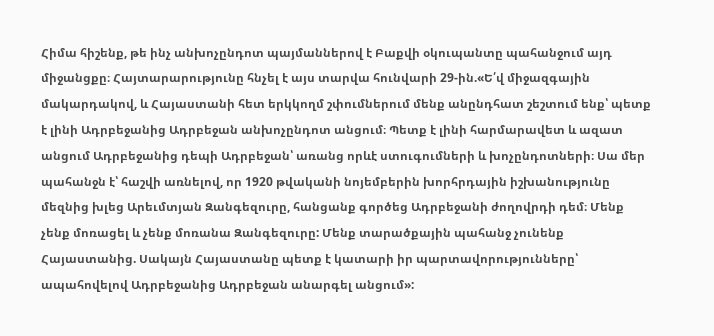Հիմա հիշենք, թե ինչ անխոչընդոտ պայմաններով է Բաքվի օկուպանտը պահանջում այդ միջանցքը։ Հայտարարությունը հնչել է այս տարվա հունվարի 29-ին.«Ե՛վ միջազգային մակարդակով, և Հայաստանի հետ երկկողմ շփումներում մենք անընդհատ շեշտում ենք՝ պետք է լինի Ադրբեջանից Ադրբեջան անխոչընդոտ անցում։ Պետք է լինի հարմարավետ և ազատ անցում Ադրբեջանից դեպի Ադրբեջան՝ առանց որևէ ստուգումների և խոչընդոտների։ Սա մեր պահանջն է՝ հաշվի առնելով, որ 1920 թվականի նոյեմբերին խորհրդային իշխանությունը մեզնից խլեց Արեւմտյան Զանգեզուրը, հանցանք գործեց Ադրբեջանի ժողովրդի դեմ։ Մենք չենք մոռացել և չենք մոռանա Զանգեզուրը: Մենք տարածքային պահանջ չունենք Հայաստանից. Սակայն Հայաստանը պետք է կատարի իր պարտավորությունները՝ ապահովելով Ադրբեջանից Ադրբեջան անարգել անցում»: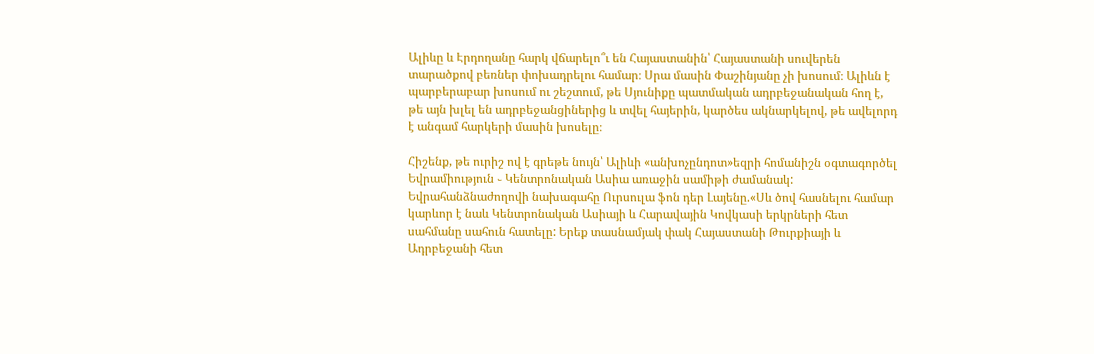Ալիևը և Էրդողանը հարկ վճարելո՞ւ են Հայաստանին՝ Հայաստանի սուվերեն տարածքով բեռներ փոխադրելու համար։ Սրա մասին Փաշինյանը չի խոսում։ Ալիևն է պարբերաբար խոսում ու շեշտում, թե Սյունիքը պատմական ադրբեջանական հող է, թե այն խլել են ադրբեջանցիներից և տվել հայերին, կարծես ակնարկելով, թե ավելորդ է անգամ հարկերի մասին խոսելը։

Հիշենք, թե ուրիշ ով է գրեթե նույն՝ Ալիևի «անխոչընդոտ»եզրի հոմանիշն օգտագործել Եվրամիություն ֊ Կենտրոնական Ասիա առաջին սամիթի ժամանակ: Եվրահանձնաժողովի նախագահը Ուրսուլա ֆոն դեր Լայենը.«Սև ծով հասնելու համար կարևոր է նաև Կենտրոնական Ասիայի և Հարավային Կովկասի երկրների հետ սահմանը սահուն հատելը: Երեք տասնամյակ փակ Հայաստանի Թուրքիայի և Ադրբեջանի հետ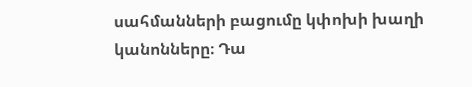սահմանների բացումը կփոխի խաղի կանոնները։ Դա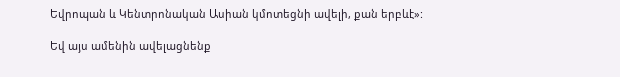Եվրոպան և Կենտրոնական Ասիան կմոտեցնի ավելի, քան երբևէ»:

Եվ այս ամենին ավելացնենք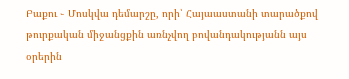Բաքու ֊ Մոսկվա դեմարշը, որի՝ Հայաաստանի տարածքով թուրքական միջանցքին առնչվող բովանդակությանն այս օրերին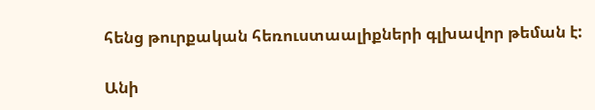հենց թուրքական հեռուստաալիքների գլխավոր թեման է:

Անի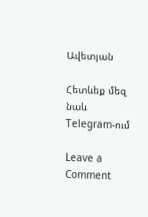Ավետյան

Հետևեք մեզ նաև Telegram-ում

Leave a Comment